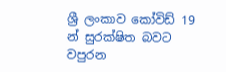ශ්‍රී ලංකාව කෝවිඩ් 19 න් සුරක්ෂිත බවට වපුරන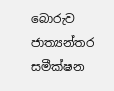බොරුව ජාත්‍යන්තර සමීක්ෂන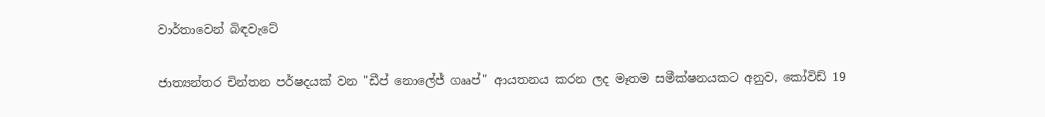වාර්තාවෙන් බිඳවැටේ

ජාත්‍යන්තර චින්තන පර්ෂදයක් වන "ඩීප් නොලේජ් ගෲප්" ආයතනය කරන ලද මෑතම සමීක්ෂනයකට අනුව, කෝවිඩ් 19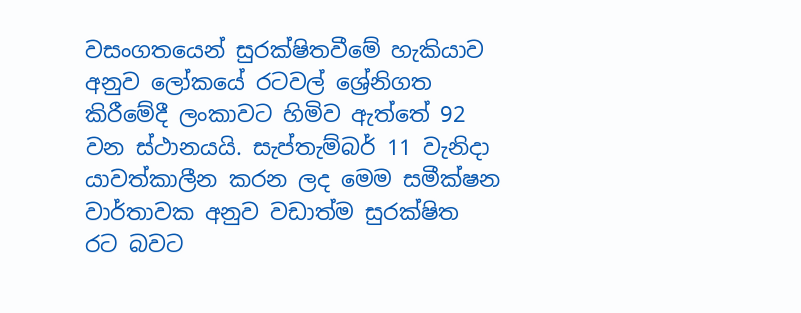වසංගතයෙන් සුරක්ෂිතවීමේ හැකියාව අනුව ලෝකයේ රටවල් ශ්‍රේනිගත කිරීමේදී ලංකාවට හිමිව ඇත්තේ 92 වන ස්ථානයයි. සැප්තැම්බර් 11 වැනිදා යාවත්කාලීන කරන ලද මෙම සමීක්ෂන වාර්තාවක අනුව වඩාත්ම සුරක්ෂිත රට බවට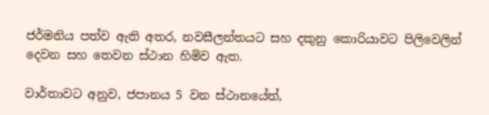ජර්මනිය පත්ව ඇති අතර, නවසීලන්තයට සහ දකුනු කොරියාවට පිලිවෙලින් දෙවන සහ තෙවන ස්ථාන හිමිව ඇත.

වාර්තාවට අනුව, ජපානය 5 වන ස්ථානයේත්,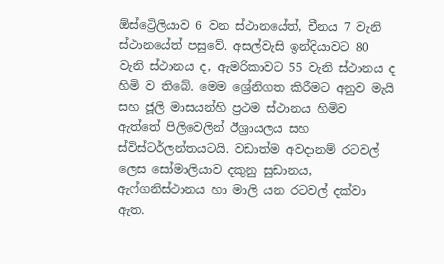ඕස්ට්‍රෙිලියාව 6 වන ස්ථානයේත්, චීනය 7 වැනි ස්ථානයේත් පසුවේ. අසල්වැසි ඉන්දියාවට 80 වැනි ස්ථානය ද, ඇමරිකාවට 55 වැනි ස්ථානය ද හිමි ව තිබේ. මෙම ශ්‍රේනිගත කිරීමට අනුව මැයි සහ ජූලි මාසයන්හි ප්‍රථම ස්ථානය හිමිව ඇත්තේ පිලිවෙලින් ඊශ්‍රායලය සහ ස්විස්ටර්ලන්තයටයි. වඩාත්ම අවදානම් රටවල් ලෙස සෝමාලියාව දකුනු සුඩානය, ඇෆ්ගනිස්ථානය හා මාලි යන රටවල් දක්වා ඇත.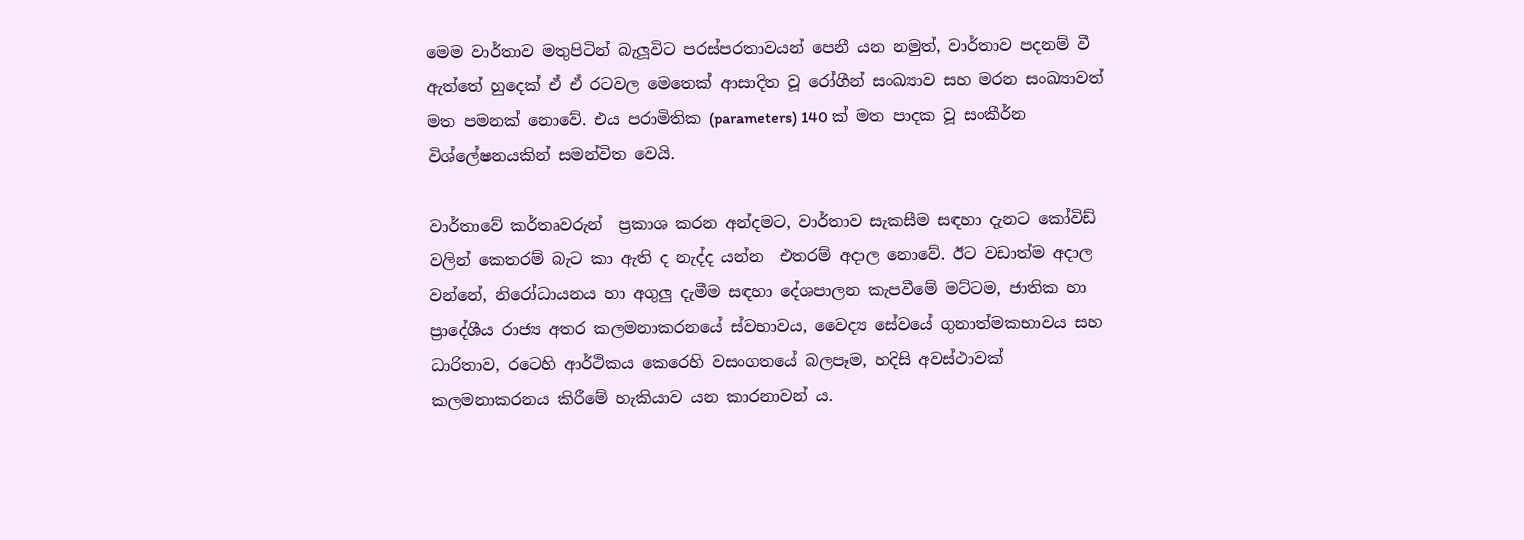මෙම වාර්තාව මතුපිටින් බැලූවිට පරස්පරතාවයන් පෙනී යන නමුත්, වාර්තාව පදනම් වී ඇත්තේ හුදෙක් ඒ ඒ රටවල මෙතෙක් ආසාදිත වූ රෝගීන් සංඛ්‍යාව සහ මරන සංඛ්‍යාවත් මත පමනක් නොවේ. එය පරාමිතික (parameters) 140 ක් මත පාදක වූ සංකීර්න විශ්ලේෂනයකින් සමන්විත වෙයි.

වාර්තාවේ කර්තෘවරුන්  ප්‍රකාශ කරන අන්දමට, වාර්තාව සැකසීම සඳහා දැනට කෝවිඩ් වලින් කෙතරම් බැට කා ඇති ද නැද්ද යන්න  එතරම් අදාල නොවේ. ඊට වඩාත්ම අදාල වන්නේ, නිරෝධායනය හා අගුලු දැමීම සඳහා දේශපාලන කැපවීමේ මට්ටම, ජාතික හා ප්‍රාදේශීය රාජ්‍ය අතර කලමනාකරනයේ ස්වභාවය, වෛද්‍ය සේවයේ ගුනාත්මකභාවය සහ ධාරිතාව, රටෙහි ආර්ථිකය කෙරෙහි වසංගතයේ බලපෑම, හදිසි අවස්ථාවක් කලමනාකරනය කිරීමේ හැකියාව යන කාරනාවන් ය.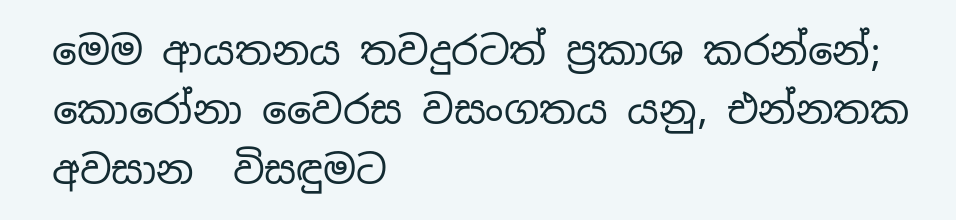මෙම ආයතනය තවදුරටත් ප්‍රකාශ කරන්නේ; කොරෝනා වෛරස වසංගතය යනු, එන්නතක අවසාන  විසඳුමට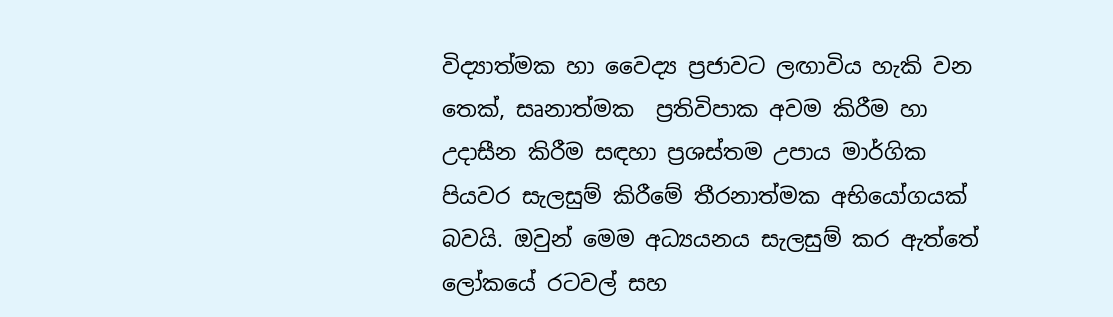විද්‍යාත්මක හා වෛද්‍ය ප්‍රජාවට ලඟාවිය හැකි වන තෙක්, සෘනාත්මක  ප්‍රතිවිපාක අවම කිරීම හා උදාසීන කිරීම සඳහා ප්‍රශස්තම උපාය මාර්ගික පියවර සැලසුම් කිරීමේ තීරනාත්මක අභියෝගයක් බවයි. ඔවුන් මෙම අධ්‍යයනය සැලසුම් කර ඇත්තේ ලෝකයේ රටවල් සහ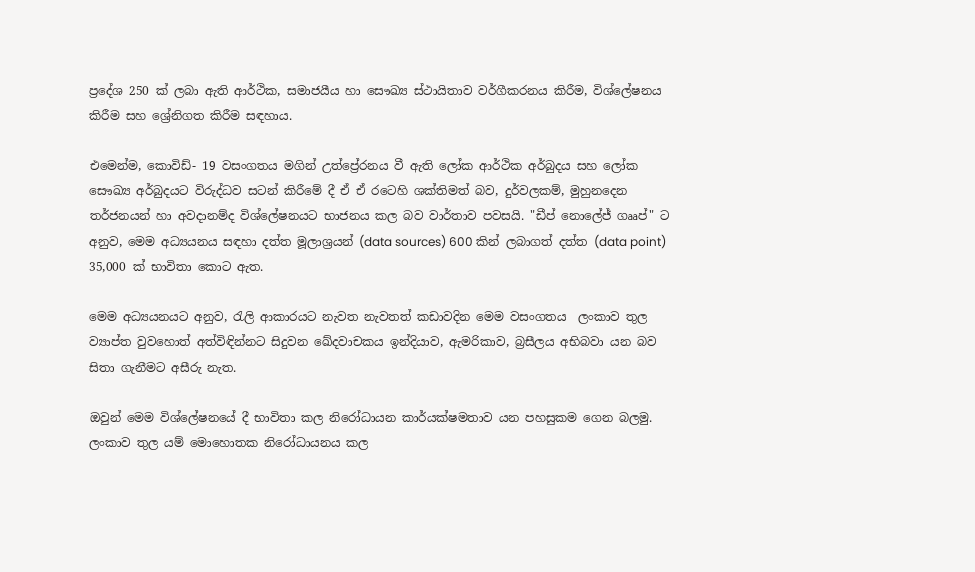ප්‍රදේශ 250 ක් ලබා ඇති ආර්ථික, සමාජයීය හා සෞඛ්‍ය ස්ථායිතාව වර්ගීකරනය කිරීම, විශ්ලේෂනය කිරීම සහ ශ්‍රේනිගත කිරීම සඳහාය.

එමෙන්ම, කොවිඩ්- 19 වසංගතය මගින් උත්ප්‍රේරනය වී ඇති ලෝක ආර්ථික අර්බුදය සහ ලෝක සෞඛ්‍ය අර්බුදයට විරුද්ධව සටන් කිරීමේ දී ඒ ඒ රටෙහි ශක්තිමත් බව, දුර්වලකම්, මුහුනදෙන තර්ජනයන් හා අවදානම්ද විශ්ලේෂනයට භාජනය කල බව වාර්තාව පවසයි. "ඩීප් නොලේජ් ගෲප්" ට අනුව, මෙම අධ්‍යයනය සඳහා දත්ත මූලාශ්‍රයන් (data sources) 600 කින් ලබාගත් දත්ත (data point) 35,000 ක් භාවිතා කොට ඇත.

මෙම අධ්‍යයනයට අනුව, රැලි ආකාරයට නැවත නැවතත් කඩාවදින මෙම වසංගතය  ලංකාව තුල ව්‍යාප්ත වුවහොත් අත්විඳින්නට සිදුවන ඛේදවාචකය ඉන්දියාව, ඇමරිකාව, බ්‍රසීලය අභිබවා යන බව සිතා ගැනීමට අසීරු නැත.

ඔවුන් මෙම විශ්ලේෂනයේ දී භාවිතා කල නිරෝධායන කාර්යක්ෂමතාව යන පහසුකම ගෙන බලමු. ලංකාව තුල යම් මොහොතක නිරෝධායනය කල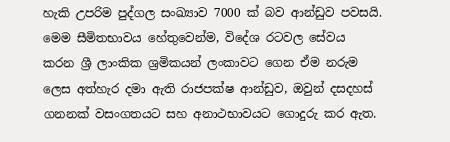හැකි උපරිම පුද්ගල සංඛ්‍යාව 7000 ක් බව ආන්ඩුව පවසයි. මෙම සීමිතභාවය හේතුවෙන්ම, විදේශ රටවල සේවය කරන ශ්‍රී ලාංකික ශ්‍රමිකයන් ලංකාවට ගෙන ඒම නරුම ලෙස අත්හැර දමා ඇති රාජපක්ෂ ආන්ඩුව, ඔවුන් දසදහස් ගනනක් වසංගතයට සහ අනාථභාවයට ගොදුරු කර ඇත.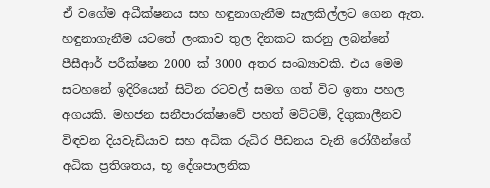ඒ වගේම අධීක්ෂනය සහ හඳුනාගැනීම සැලකිල්ලට ගෙන ඇත. හඳුනාගැනීම යටතේ ලංකාව තුල දිනකට කරනු ලබන්නේ පීසීආර් පරීක්ෂන 2000 ක් 3000 අතර සංඛ්‍යාවකි. එය මෙම සටහනේ ඉදිරියෙන් සිටින රටවල් සමග ගත් විට ඉතා පහල අගයකි. මහජන සනීපාරක්ෂාවේ පහත් මට්ටම්, දිගුකාලීනව විඳවන දියවැඩියාව සහ අධික රුධිර පීඩනය වැනි රෝගීන්ගේ අධික ප්‍රතිශතය, භූ දේශපාලනික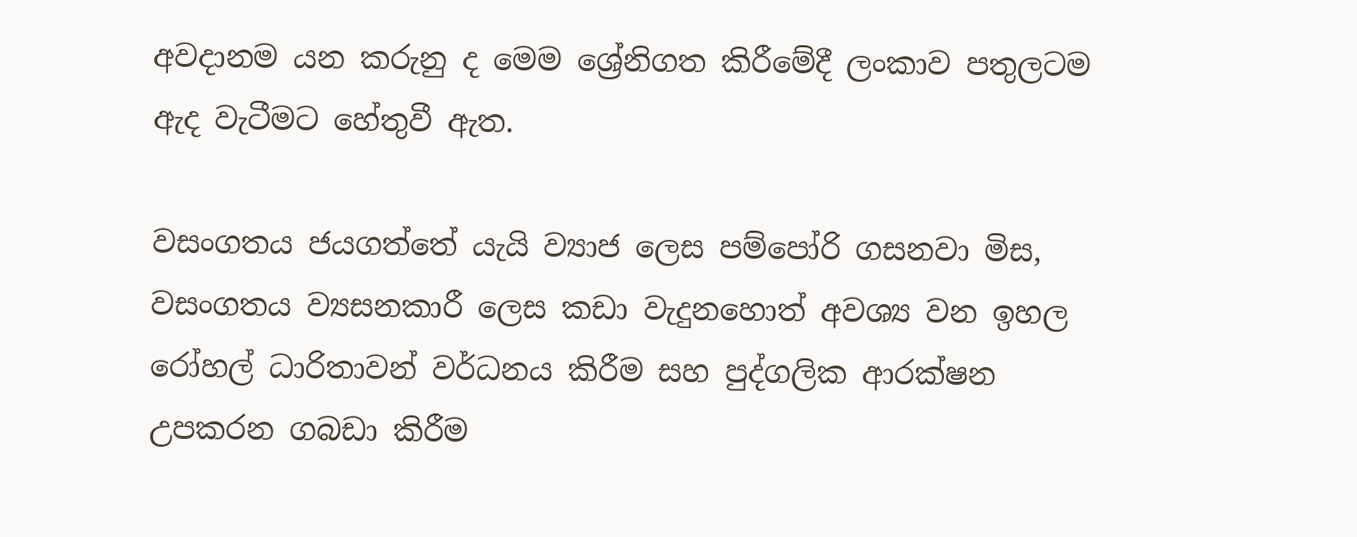අවදානම යන කරුනු ද මෙම ශ්‍රේනිගත කිරීමේදී ලංකාව පතුලටම ඇද වැටීමට හේතුවී ඇත.

වසංගතය ජයගත්තේ යැයි ව්‍යාජ ලෙස පම්පෝරි ගසනවා මිස, වසංගතය ව්‍යසනකාරී ලෙස කඩා වැදුනහොත් අවශ්‍ය වන ඉහල රෝහල් ධාරිතාවන් වර්ධනය කිරීම සහ පුද්ගලික ආරක්ෂන උපකරන ගබඩා කිරීම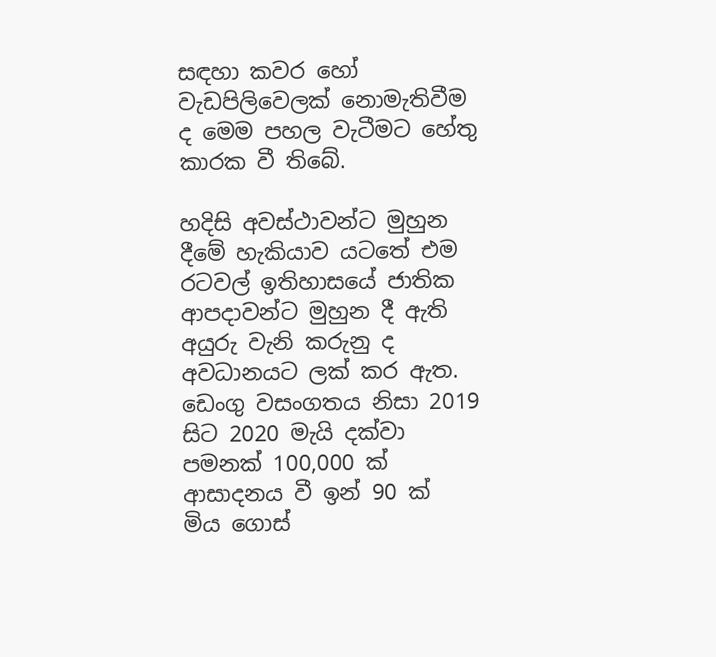සඳහා කවර හෝ වැඩපිලිවෙලක් නොමැතිවීම ද මෙම පහල වැටීමට හේතු කාරක වී තිබේ.

හදිසි අවස්ථාවන්ට මුහුන දීමේ හැකියාව යටතේ එම රටවල් ඉතිහාසයේ ජාතික ආපදාවන්ට මුහුන දී ඇති අයුරු වැනි කරුනු ද අවධානයට ලක් කර ඇත. ඩෙංගු වසංගතය නිසා 2019 සිට 2020 මැයි දක්වා පමනක් 100,000 ක් ආසාදනය වී ඉන් 90 ක්  මිය ගොස්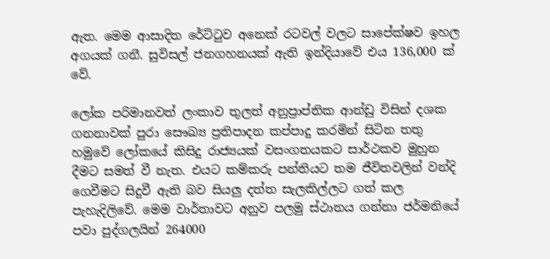ඇත. මෙම ආසාදිත රේට්ටුව අනෙක් රටවල් වලට සාපේක්ෂව ඉහල අගයක් ගනී. සුවිසල් ජනගහනයක් ඇති ඉන්දියාවේ එය 136,000 ක් වේ.

ලෝක පරිමානවත් ලංකාව තුලත් අනුප්‍රාප්තික ආන්ඩු විසින් දශක ගනනාවක් පුරා සෞඛ්‍ය ප්‍රතිපාදන කප්පාදු කරමින් සිටින තතු හමුවේ ලෝකයේ කිසිදු රාජ්‍යයක් වසංගතයකට සාර්ථකව මුහුන දීමට සමත් වී නැත. එයට කම්කරු පන්තියට තම ජීවිතවලින් වන්දි ගෙවීමට සිදුවී ඇති බව සියලු දත්ත සැලකිල්ලට ගත් කල පැහැදිලිවේ. මෙම වාර්තාවට අනුව පලමු ස්ථානය ගන්නා ජර්මනියේ පවා පුද්ගලයින් 264000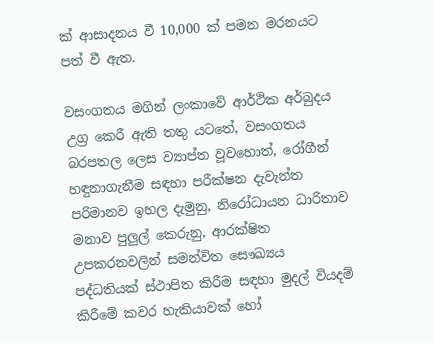ක් ආසාදනය වී 10,000 ක් පමන මරනයට පත් වී ඇත.

වසංගතය මගින් ලංකාවේ ආර්ථික අර්බුදය උග්‍ර කෙරී ඇති තතු යටතේ, වසංගතය බරපතල ලෙස ව්‍යාප්ත වූවහොත්, රෝගීන් හඳුනාගැනීම සඳහා පරීක්ෂන දැවැන්ත පරිමානව ඉහල දැමුනු, නිරෝධායන ධාරිතාව මනාව පුලුල් කෙරුනු, ආරක්ෂිත උපකරනවලින් සමන්විත සෞඛ්‍යය පද්ධතියක් ස්ථාපිත කිරීම සඳහා මුදල් වියදම් කිරීමේ කවර හැකියාවක් හෝ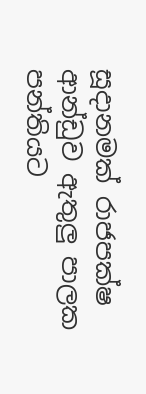සූදානමක් රාජපක්ෂ ආන්ඩුව ඇතුලු පාලක පන්තියට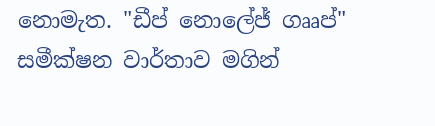නොමැත. "ඩීප් නොලේජ් ගෲප්" සමීක්ෂන වාර්තාව මගින්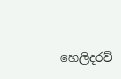හෙලිදරව්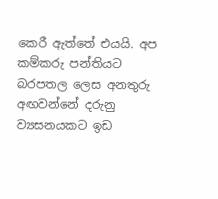කෙරී ඇත්තේ එයයි. අප කම්කරු පන්තියට බරපතල ලෙස අනතුරු අඟවන්නේ දරුනු ව්‍යසනයකට ඉඩ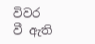විවර වී ඇති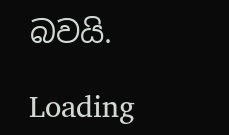බවයි.

Loading